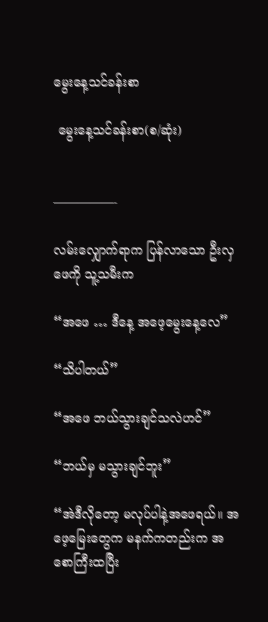မွေးနေ့သင်ခန်းစာ

 မွေးနေ့သင်ခန်းစာ(စ/ဆုံး)


—————-

လမ်းလျှောက်ရာက ပြန်လာသော ဦးလှဖေကို သူ့သမီးက

“အဖေ … ဒီနေ့ အဖေ့မွေးနေ့လေ”

“သိပါတယ်”

“အဖေ ဘယ်သွားချင်သလဲဟင်”

“ဘယ်မှ မသွားချင်ဘူး”

“အဲဒီလိုတော့ မလုပ်ပါနဲ့အဖေရယ်။ အဖေ့မြေးတွေက မနက်ကတည်းက အစောကြီးထပြီး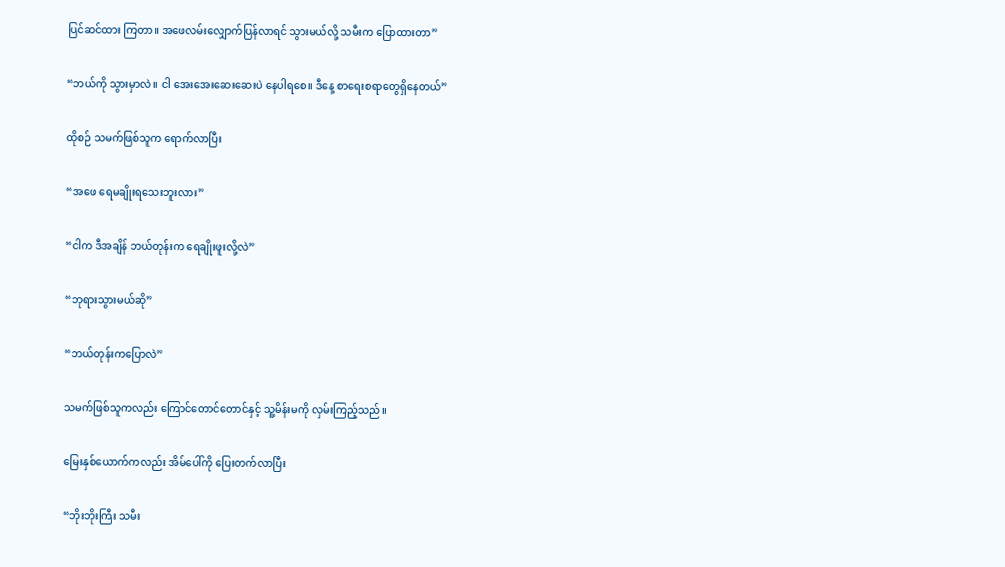ပြင်ဆင်ထား ကြတာ။ အဖေလမ်းလျှောက်ပြန်လာရင် သွားမယ်လို့ သမီးက ပြောထားတာ”

“ဘယ်ကို သွားမှာလဲ။ ငါ အေးအေးဆေးဆေးပဲ နေပါရစေ။ ဒီနေ့ စာရေးစရာတွေရှိနေတယ်”

ထိုစဉ် သမက်ဖြစ်သူက ရောက်လာပြီး

“အဖေ ရေမချိုးရသေးဘူးလား”

“ငါက ဒီအချိန် ဘယ်တုန်းက ရေချိုးဖူးလို့လဲ”

“ဘုရားသွားမယ်ဆို”

“ဘယ်တုန်းကပြောလဲ”

သမက်ဖြစ်သူကလည်း ကြောင်တောင်တောင်နှင့် သူ့မိန်းမကို လှမ်းကြည့်သည်။

မြေးနှစ်ယောက်ကလည်း အိမ်ပေါ်ကို ပြေးတက်လာပြီး

“ဘိုးဘိုးကြီး သမီး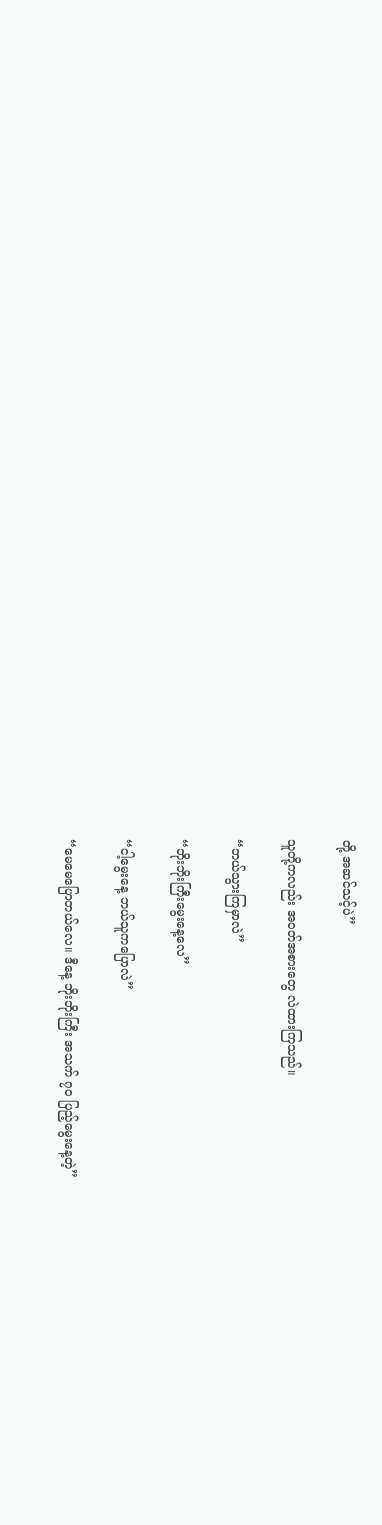တို့ အဆင်သင့်ပဲ”

သူတို့ကလည်း အဝတ်အစားတွေ လဲထားကြသည်။

“ဘယ်သွားကြမှာလဲ”

“ဘိုးဘိုးကြီးမွေးနေ့လေ”

“ငါ့မွေးနေ့ ဘယ်သူကပြောလဲ”

“မေမေပြောတယ်လေ။ ဒီနေ့ ဘိုးဘိုးကြီး အသက် ၇၀ ပြည့်မွေးနေ့တဲ့”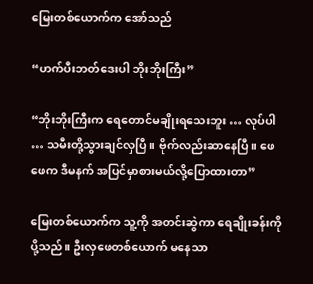မြေးတစ်ယောက်က အော်သည်

“ဟက်ပီးဘတ်ဒေးပါ ဘိုးဘိုးကြီး”

“ဘိုးဘိုးကြီးက ရေတောင်မချိုးရသေးဘူး … လုပ်ပါ … သမီးတို့သွားချင်လှပြီ။ ဗိုက်လည်းဆာနေပြီ။ ဖေဖေက ဒီမနက် အပြင်မှာစားမယ်လို့ပြောထားတာ”

မြေးတစ်ယောက်က သူ့ကို အတင်းဆွဲကာ ရေချိုးခန်းကို ပို့သည်။ ဦးလှဖေတစ်ယောက် မနေသာ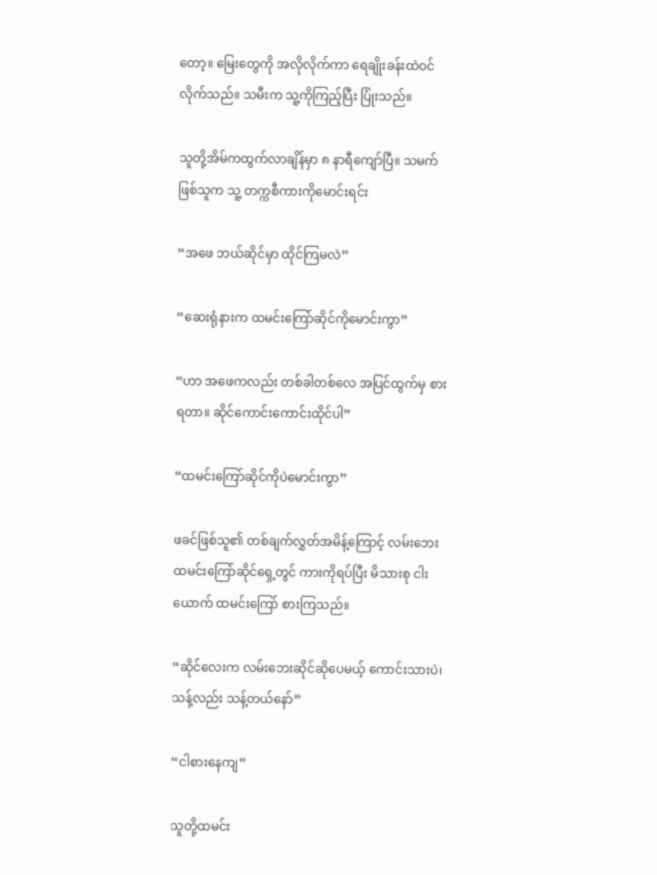တော့။ မြေးတွေကို အလိုလိုက်ကာ ရေချိုးခန်းထဲဝင်လိုက်သည်။ သမီးက သူ့ကိုကြည့်ပြီး ပြုံးသည်။

သူတို့အိမ်ကထွက်လာချိန်မှာ ၈ နာရီကျော်ပြီ။ သမက်ဖြစ်သူက သူ့ တက္ကစီကားကိုမောင်းရင်း

“အဖေ ဘယ်ဆိုင်မှာ ထိုင်ကြမလဲ”

“ဆေးရုံနားက ထမင်းကြော်ဆိုင်ကိုမောင်းကွာ”

“ဟာ အဖေကလည်း တစ်ခါတစ်လေ အပြင်ထွက်မှ စားရတာ။ ဆိုင်ကောင်းကောင်းထိုင်ပါ”

“ထမင်းကြော်ဆိုင်ကိုပဲမောင်းကွာ”

ဖခင်ဖြစ်သူ၏ တစ်ချက်လွှတ်အမိန့်ကြောင့် လမ်းဘေးထမင်းကြော်ဆိုင်ရှေ့တွင် ကားကိုရပ်ပြီး မိသားစု ငါးယောက် ထမင်းကြော် စားကြသည်။

“ဆိုင်လေးက လမ်းဘေးဆိုင်ဆိုပေမယ့် ကောင်းသားပဲ၊ သန့်လည်း သန့်တယ်နော်”

“ငါစားနေကျ”

သူတို့ထမင်း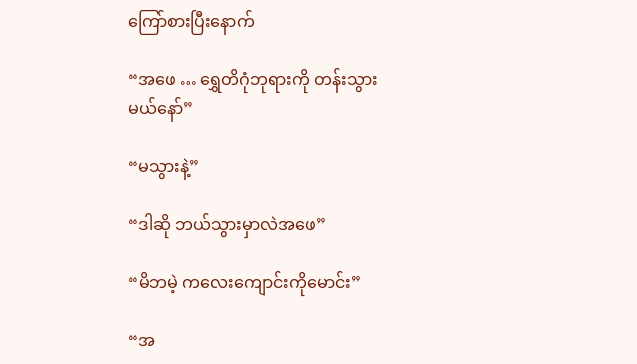ကြော်စားပြီးနောက်

“အဖေ … ရွှေတိဂုံဘုရားကို တန်းသွားမယ်နော်”

“မသွားနဲ့”

“ဒါဆို ဘယ်သွားမှာလဲအဖေ”

“မိဘမဲ့ ကလေးကျောင်းကိုမောင်း”

“အ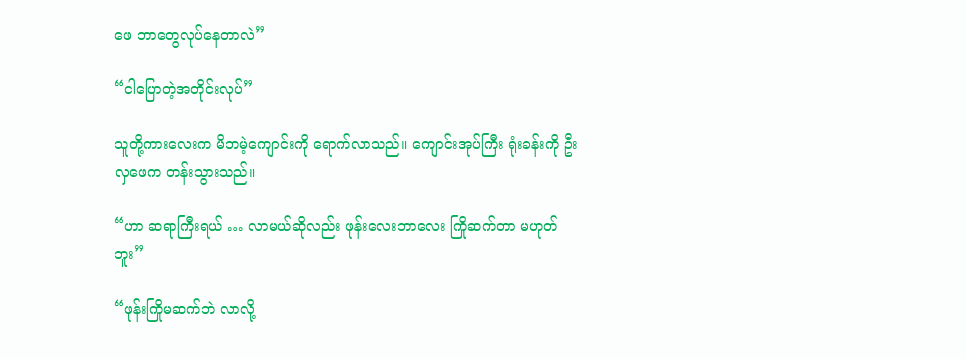ဖေ ဘာတွေလုပ်နေတာလဲ”

“ငါပြောတဲ့အတိုင်းလုပ်”

သူတို့ကားလေးက မိဘမဲ့ကျောင်းကို ရောက်လာသည်။ ကျောင်းအုပ်ကြီး ရုံးခန်းကို ဦးလှဖေက တန်းသွားသည်။

“ဟာ ဆရာကြီးရယ် … လာမယ်ဆိုလည်း ဖုန်းလေးဘာလေး ကြိုဆက်တာ မဟုတ်ဘူး”

“ဖုန်းကြိုမဆက်ဘဲ လာလို့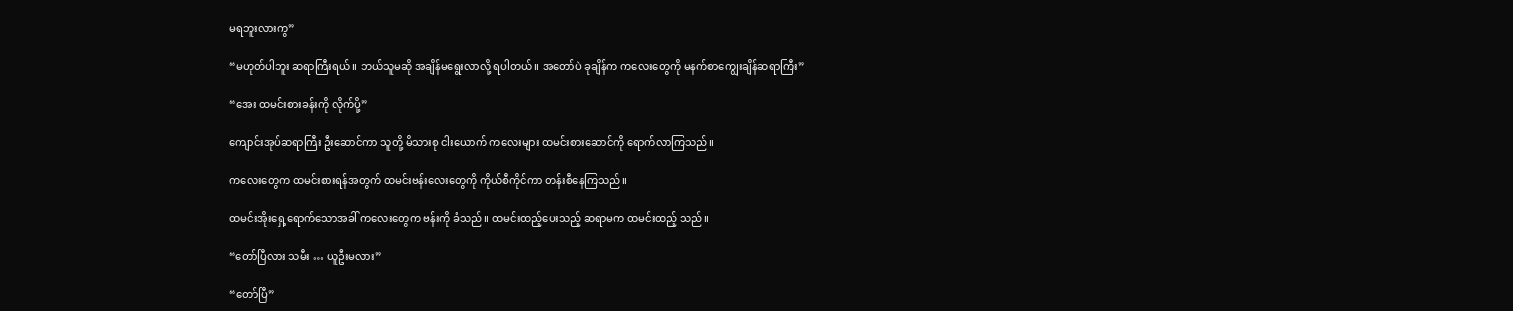မရဘူးလားကွ”

“မဟုတ်ပါဘူး ဆရာကြီးရယ်။ ဘယ်သူမဆို အချိန်မရွေးလာလို့ ရပါတယ်။ အတော်ပဲ ခုချိန်က ကလေးတွေကို မနက်စာကျွေးချိန်ဆရာကြီး”

“အေး ထမင်းစားခန်းကို လိုက်ပို့”

ကျောင်းအုပ်ဆရာကြီး ဦးဆောင်ကာ သူတို့ မိသားစု ငါးယောက် ကလေးများ ထမင်းစားဆောင်ကို ရောက်လာကြသည်။

ကလေးတွေက ထမင်းစားရန်အတွက် ထမင်းဗန်းလေးတွေကို ကိုယ်စီကိုင်ကာ တန်းစီနေကြသည်။

ထမင်းအိုးရှေ့ရောက်သောအခါ် ကလေးတွေက ဗန်းကို ခံသည်။ ထမင်းထည့်ပေးသည့် ဆရာမက ထမင်းထည့် သည်။

“တော်ပြီလား သမီး … ယူဦးမလား”

“တော်ပြီ”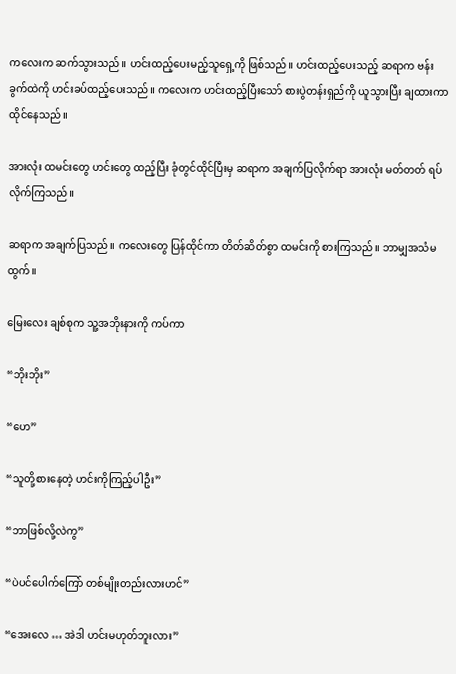ကလေးက ဆက်သွားသည်။ ဟင်းထည့်ပေးမည့်သူရှေ့ကို ဖြစ်သည်။ ဟင်းထည့်ပေးသည့် ဆရာက ဗန်းခွက်ထဲကို ဟင်းခပ်ထည့်ပေးသည်။ ကလေးက ဟင်းထည့်ပြီးသော် စားပွဲတန်းရှည်ကို ယူသွားပြီး ချထားကာ ထိုင်နေသည်။

အားလုံး ထမင်းတွေ ဟင်းတွေ ထည့်ပြီး ခုံတွင်ထိုင်ပြီးမှ ဆရာက အချက်ပြလိုက်ရာ အားလုံး မတ်တတ် ရပ်လိုက်ကြသည်။

ဆရာက အချက်ပြသည်။ ကလေးတွေ ပြန်ထိုင်ကာ တိတ်ဆိတ်စွာ ထမင်းကို စားကြသည်။ ဘာမျှအသံမထွက်။

မြေးလေး ချစ်စုက သူ့အဘိုးနားကို ကပ်ကာ

“ဘိုးဘိုး”

“ဟေ”

“သူတို့စားနေတဲ့ ဟင်းကိုကြည့်ပါဦး”

“ဘာဖြစ်လို့လဲကွ”

“ပဲပင်ပေါက်ကြော် တစ်မျိုးတည်းလားဟင်”

“အေးလေ … အဲဒါ ဟင်းမဟုတ်ဘူးလား”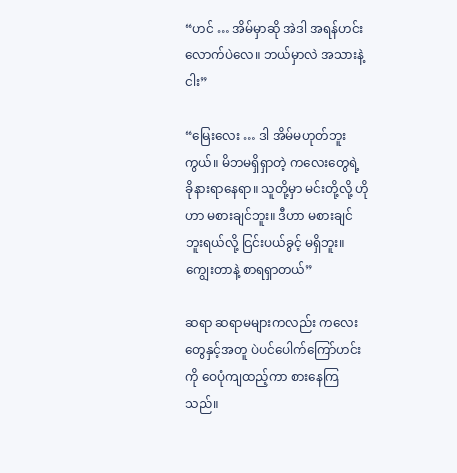“ဟင် … အိမ်မှာဆို အဲဒါ အရန်ဟင်းလောက်ပဲလေ။ ဘယ်မှာလဲ အသားနဲ့ ငါး”

“မြေးလေး … ဒါ အိမ်မဟုတ်ဘူးကွယ်။ မိဘမရှိရှာတဲ့ ကလေးတွေရဲ့ ခိုနားရာနေရာ။ သူတို့မှာ မင်းတို့လို့ ဟိုဟာ မစားချင်ဘူး။ ဒီဟာ မစားချင်ဘူးရယ်လို့ ငြင်းပယ်ခွင့် မရှိဘူး။ ကျွေးတာနဲ့ စာရရှာတယ်”

ဆရာ ဆရာမများကလည်း ကလေးတွေနှင့်အတူ ပဲပင်ပေါက်ကြော်ဟင်းကို ဝေပုံကျထည့်ကာ စားနေကြသည်။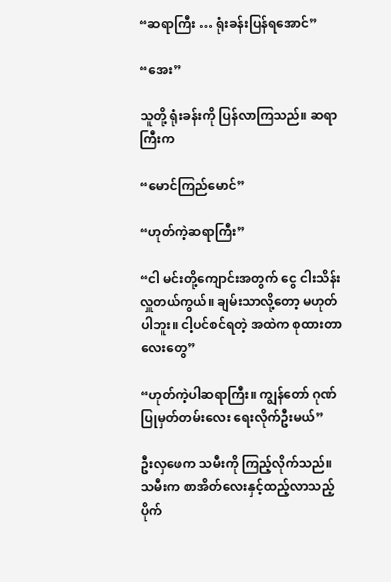“ဆရာကြီး … ရုံးခန်းပြန်ရအောင်”

“အေး”

သူတို့ ရုံးခန်းကို ပြန်လာကြသည်။ ဆရာကြီးက

“မောင်ကြည်မောင်”

“ဟုတ်ကဲ့ဆရာကြီး”

“ငါ မင်းတို့ကျောင်းအတွက် ငွေ ငါးသိန်း လှူတယ်ကွယ်။ ချမ်းသာလို့တော့ မဟုတ်ပါဘူး။ ငါ့ပင်စင်ရတဲ့ အထဲက စုထားတာလေးတွေ”

“ဟုတ်ကဲ့ပါဆရာကြီး။ ကျွန်တော် ဂုဏ်ပြုမှတ်တမ်းလေး ရေးလိုက်ဦးမယ်”

ဦးလှဖေက သမီးကို ကြည့်လိုက်သည်။ သမီးက စာအိတ်လေးနှင့်ထည့်လာသည့် ပိုက်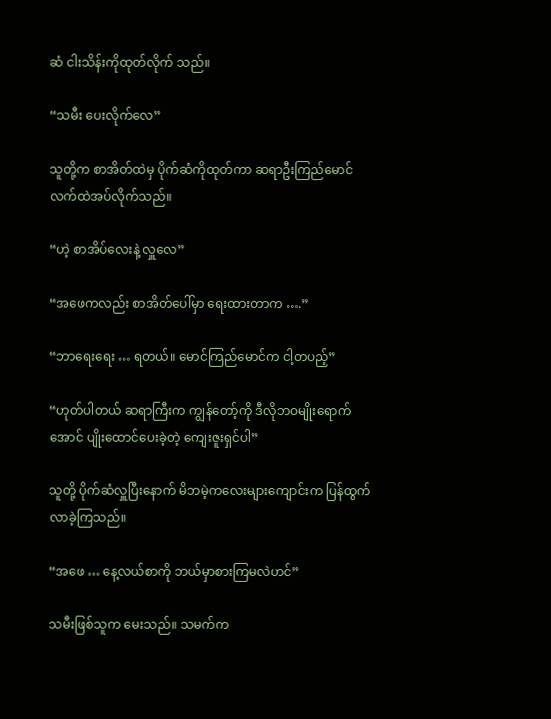ဆံ ငါးသိန်းကိုထုတ်လိုက် သည်။

“သမီး ပေးလိုက်လေ”

သူတို့က စာအိတ်ထဲမှ ပိုက်ဆံကိုထုတ်ကာ ဆရာဦးကြည်မောင် လက်ထဲအပ်လိုက်သည်။

“ဟဲ့ စာအိပ်လေးနဲ့ လှူလေ”

“အဖေကလည်း စာအိတ်ပေါ်မှာ ရေးထားတာက ….”

“ဘာရေးရေး … ရတယ်။ မောင်ကြည်မောင်က ငါ့တပည့်”

“ဟုတ်ပါတယ် ဆရာကြီးက ကျွန်တော့်ကို ဒီလိုဘဝမျိုးရောက်အောင် ပျိုးထောင်ပေးခဲ့တဲ့ ကျေးဇူးရှင်ပါ”

သူတို့ ပိုက်ဆံလှူပြီးနောက် မိဘမဲ့ကလေးများကျောင်းက ပြန်ထွက်လာခဲ့ကြသည်။

“အဖေ … နေ့လယ်စာကို ဘယ်မှာစားကြမလဲဟင်”

သမီးဖြစ်သူက မေးသည်။ သမက်က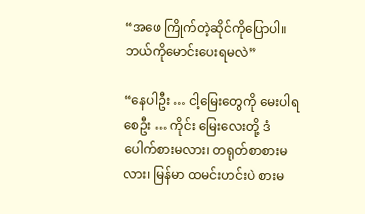“အဖေ ကြိုက်တဲ့ဆိုင်ကိုပြောပါ။ ဘယ်ကိုမောင်းပေးရမလဲ”

“နေပါဦး … ငါ့မြေးတွေကို မေးပါရစေဦး … ကိုင်း မြေးလေးတို့ ဒံပေါက်စားမလား၊ တရုတ်စာစားမလား၊ မြန်မာ ထမင်းဟင်းပဲ စားမ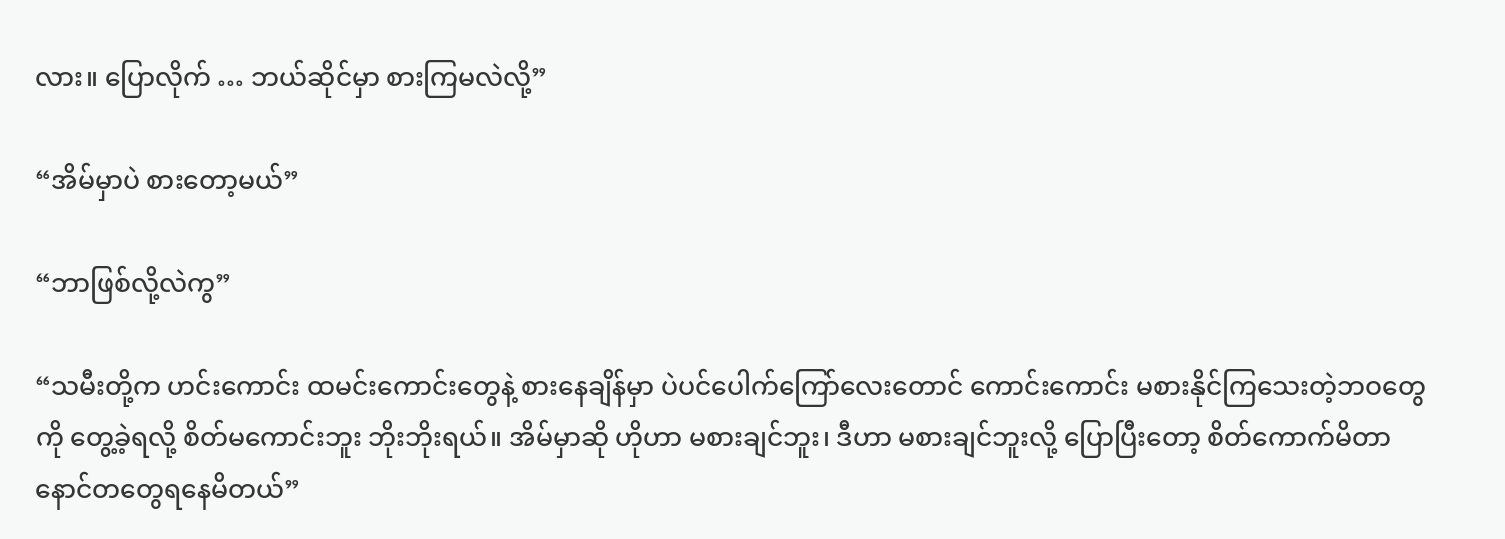လား။ ပြောလိုက် … ဘယ်ဆိုင်မှာ စားကြမလဲလို့”

“အိမ်မှာပဲ စားတော့မယ်”

“ဘာဖြစ်လို့လဲကွ”

“သမီးတို့က ဟင်းကောင်း ထမင်းကောင်းတွေနဲ့ စားနေချိန်မှာ ပဲပင်ပေါက်ကြော်လေးတောင် ကောင်းကောင်း မစားနိုင်ကြသေးတဲ့ဘဝတွေကို တွေ့ခဲ့ရလို့ စိတ်မကောင်းဘူး ဘိုးဘိုးရယ်။ အိမ်မှာဆို ဟိုဟာ မစားချင်ဘူး၊ ဒီဟာ မစားချင်ဘူးလို့ ပြောပြီးတော့ စိတ်ကောက်မိတာ နောင်တတွေရနေမိတယ်”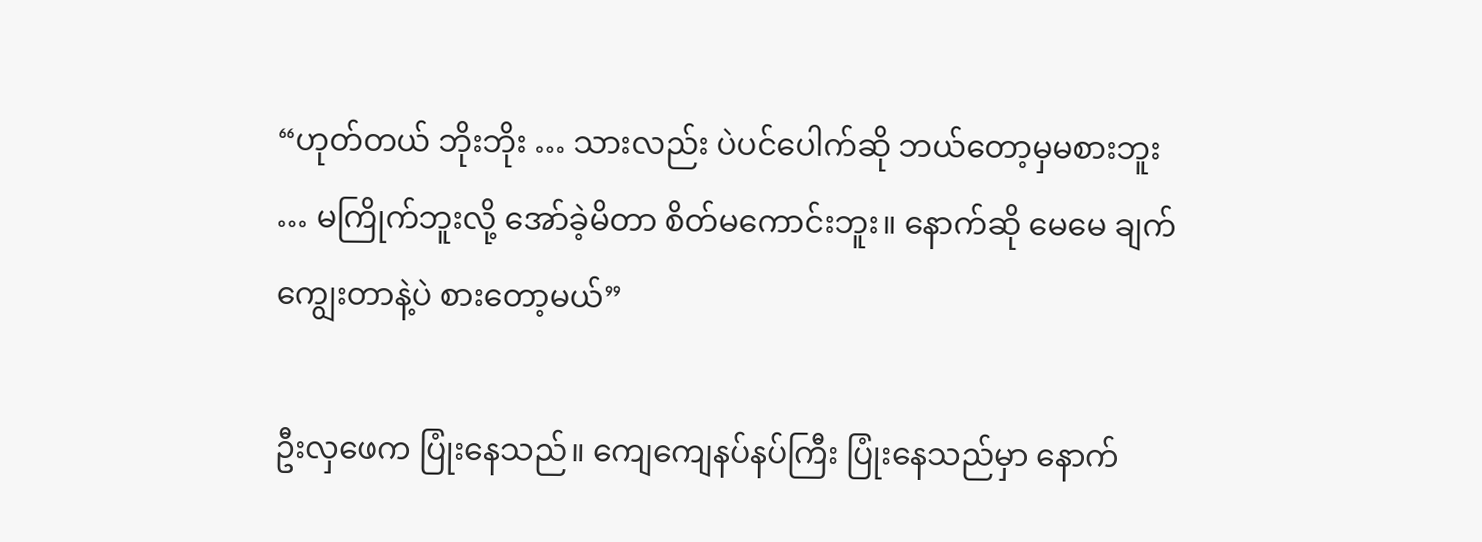“ဟုတ်တယ် ဘိုးဘိုး … သားလည်း ပဲပင်ပေါက်ဆို ဘယ်တော့မှမစားဘူး … မကြိုက်ဘူးလို့ အော်ခဲ့မိတာ စိတ်မကောင်းဘူး။ နောက်ဆို မေမေ ချက်ကျွေးတာနဲ့ပဲ စားတော့မယ်”

ဦးလှဖေက ပြုံးနေသည်။ ကျေကျေနပ်နပ်ကြီး ပြုံးနေသည်မှာ နောက်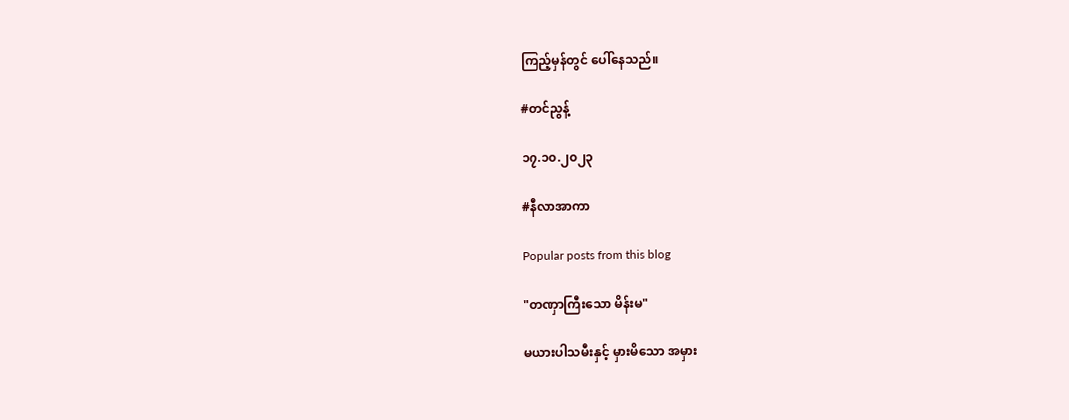ကြည့်မှန်တွင် ပေါ်နေသည်။

#တင်ညွန့်

၁၇.၁၀.၂၀၂၃

#နီလာအာကာ

Popular posts from this blog

"တဏှာကြီးသော မိန်းမ"

မယားပါသမီးနှင့် မှားမိသော အမှား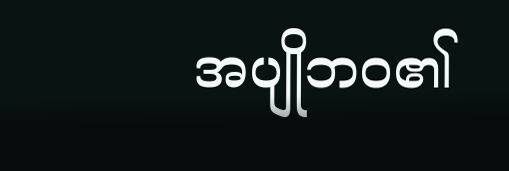အပျိုဘဝ၏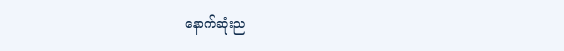နောက်ဆုံးည